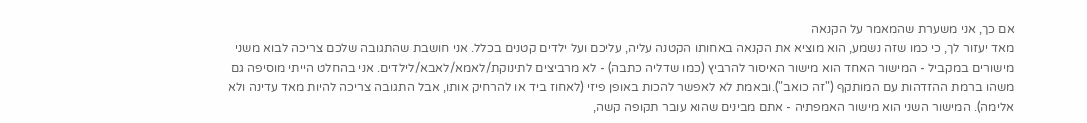אם כך, אני משערת שהמאמר על הקנאה
מאד יעזור לך, כי כמו שזה נשמע, הוא מוציא את הקנאה באחותו הקטנה עליה, עליכם ועל ילדים קטנים בכלל. אני חושבת שהתגובה שלכם צריכה לבוא משני מישורים במקביל - המישור האחד הוא מישור האיסור להרביץ (כמו שדליה כתבה) - לא מרביצים לתינוקת/לאמא/לאבא/לילדים. אני בהחלט הייתי מוסיפה גם משהו ברמת ההזדהות עם המותקף ("זה כואב").ובאמת לא לאפשר להכות באופן פיזי (לאחוז ביד או להרחיק אותו, אבל התגובה צריכה להיות מאד עדינה ולא אלימה). המישור השני הוא מישור האמפתיה - אתם מבינים שהוא עובר תקופה קשה,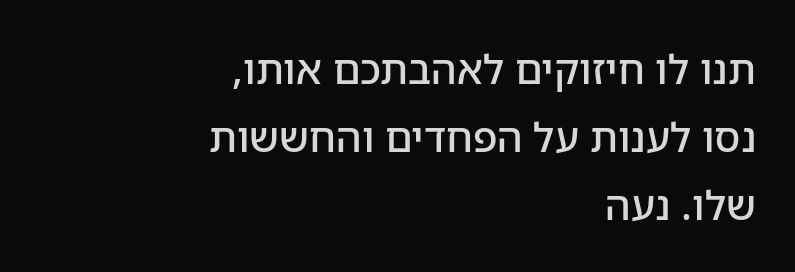תנו לו חיזוקים לאהבתכם אותו, נסו לענות על הפחדים והחששות שלו. נעה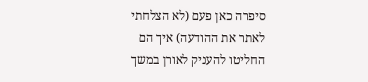סיפרה כאן פעם (לא הצלחתי לאתר את ההודעה) איך הם החליטו להעניק לאורן במשך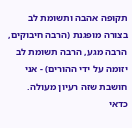תקופה אהבה ותשומת לב בצורה מופגנת (הרבה חיבוקים, הרבה מגע, הרבה תשומת לב יזומה על ידי ההורים) - אני חושבת שזה רעיון מעולה. כדאי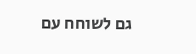גם לשוחח עם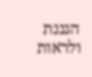הגננת ולראות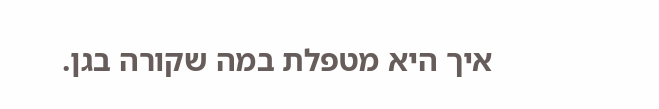איך היא מטפלת במה שקורה בגן.